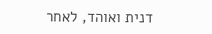דנית ואוהד, לאחר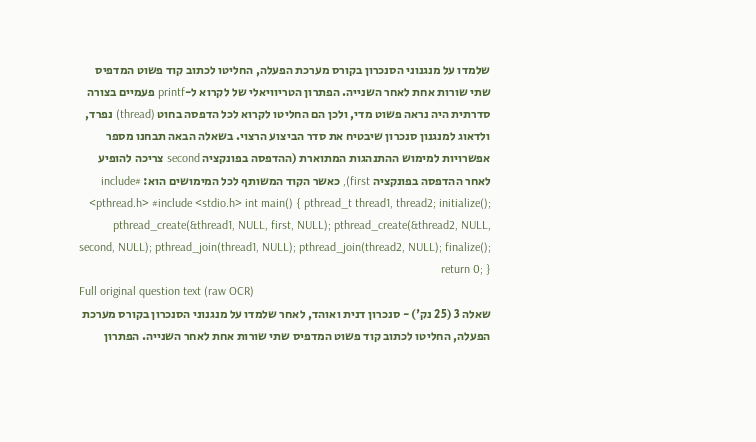שלמדו על מנגנוני הסנכרון בקורס מערכת הפעלה, החליטו לכתוב קוד פשוט המדפיס שתי שורות אחת לאחר השנייה. הפתרון הטריוויאלי של לקרוא ל-printf פעמיים בצורה סדרתית היה נראה פשוט מדי, ולכן הם החליטו לקרוא לכל הדפסה בחוט (thread) נפרד, ולדאוג למנגנון סנכרון שיבטיח את סדר הביצוע הרצוי. בשאלה הבאה תבחנו מספר אפשרויות למימוש ההתנהגות המתוארת (ההדפסה בפונקציה second צריכה להופיע לאחר ההדפסה בפונקציה first), כאשר הקוד המשותף לכל המימושים הוא: #include <pthread.h> #include <stdio.h> int main() { pthread_t thread1, thread2; initialize(); pthread_create(&thread1, NULL, first, NULL); pthread_create(&thread2, NULL, second, NULL); pthread_join(thread1, NULL); pthread_join(thread2, NULL); finalize(); return 0; }
Full original question text (raw OCR)
שאלה 3 (25 נק') - סנכרון דנית ואוהד, לאחר שלמדו על מנגנוני הסנכרון בקורס מערכת הפעלה, החליטו לכתוב קוד פשוט המדפיס שתי שורות אחת לאחר השנייה. הפתרון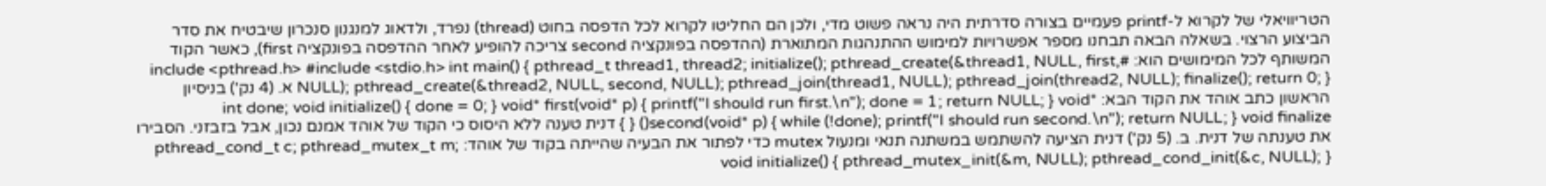הטריוויאלי של לקרוא ל-printf פעמיים בצורה סדרתית היה נראה פשוט מדי, ולכן הם החליטו לקרוא לכל הדפסה בחוט (thread) נפרד, ולדאוג למנגנון סנכרון שיבטיח את סדר הביצוע הרצוי. בשאלה הבאה תבחנו מספר אפשרויות למימוש ההתנהגות המתוארת (ההדפסה בפונקציה second צריכה להופיע לאחר ההדפסה בפונקציה first), כאשר הקוד המשותף לכל המימושים הוא: #include <pthread.h> #include <stdio.h> int main() { pthread_t thread1, thread2; initialize(); pthread_create(&thread1, NULL, first, NULL); pthread_create(&thread2, NULL, second, NULL); pthread_join(thread1, NULL); pthread_join(thread2, NULL); finalize(); return 0; } א. (4 נק') בניסיון הראשון כתב אוהד את הקוד הבא: int done; void initialize() { done = 0; } void* first(void* p) { printf("I should run first.\n"); done = 1; return NULL; } void* second(void* p) { while (!done); printf("I should run second.\n"); return NULL; } void finalize() { } דנית טענה ללא היסוס כי הקוד של אוהד אמנם נכון, אבל בזבזני. הסבירו את טענתה של דנית. ב. (5 נק') דנית הציעה להשתמש במשתנה תנאי ומנעול mutex כדי לפתור את הבעיה שהייתה בקוד של אוהד: pthread_cond_t c; pthread_mutex_t m; void initialize() { pthread_mutex_init(&m, NULL); pthread_cond_init(&c, NULL); }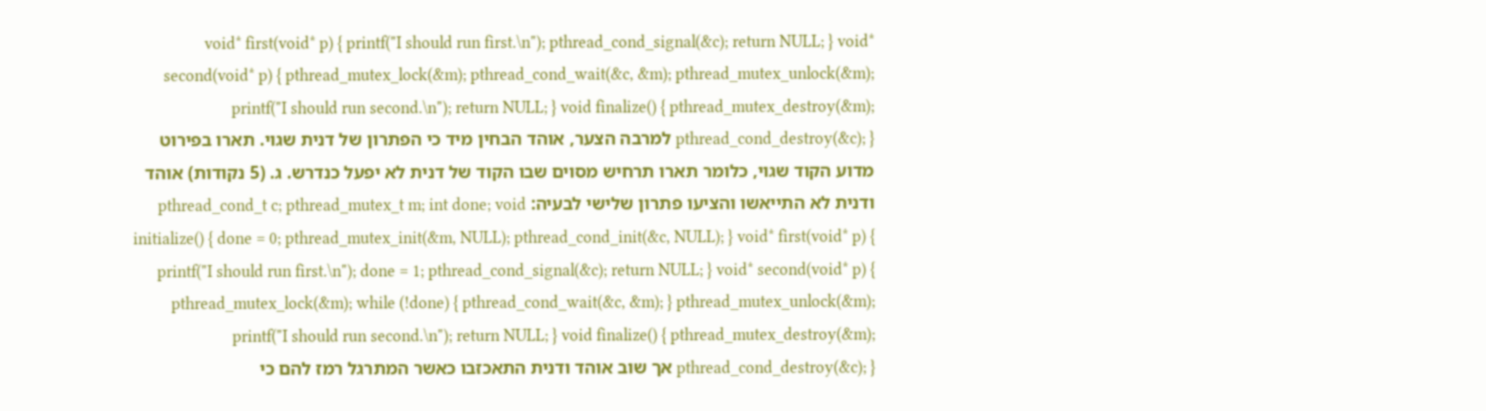void* first(void* p) { printf("I should run first.\n"); pthread_cond_signal(&c); return NULL; } void* second(void* p) { pthread_mutex_lock(&m); pthread_cond_wait(&c, &m); pthread_mutex_unlock(&m); printf("I should run second.\n"); return NULL; } void finalize() { pthread_mutex_destroy(&m); pthread_cond_destroy(&c); } למרבה הצער, אוהד הבחין מיד כי הפתרון של דנית שגוי. תארו בפירוט מדוע הקוד שגוי, כלומר תארו תרחיש מסוים שבו הקוד של דנית לא יפעל כנדרש. ג. (5 נקודות) אוהד ודנית לא התייאשו והציעו פתרון שלישי לבעיה: pthread_cond_t c; pthread_mutex_t m; int done; void initialize() { done = 0; pthread_mutex_init(&m, NULL); pthread_cond_init(&c, NULL); } void* first(void* p) { printf("I should run first.\n"); done = 1; pthread_cond_signal(&c); return NULL; } void* second(void* p) { pthread_mutex_lock(&m); while (!done) { pthread_cond_wait(&c, &m); } pthread_mutex_unlock(&m); printf("I should run second.\n"); return NULL; } void finalize() { pthread_mutex_destroy(&m); pthread_cond_destroy(&c); } אך שוב אוהד ודנית התאכזבו כאשר המתרגל רמז להם כי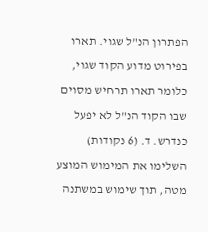הפתרון הנ"ל שגוי. תארו בפירוט מדוע הקוד שגוי, כלומר תארו תרחיש מסוים שבו הקוד הנ"ל לא יפעל כנדרש. ד. (6 נקודות) השלימו את המימוש המוצע מטה, תוך שימוש במשתנה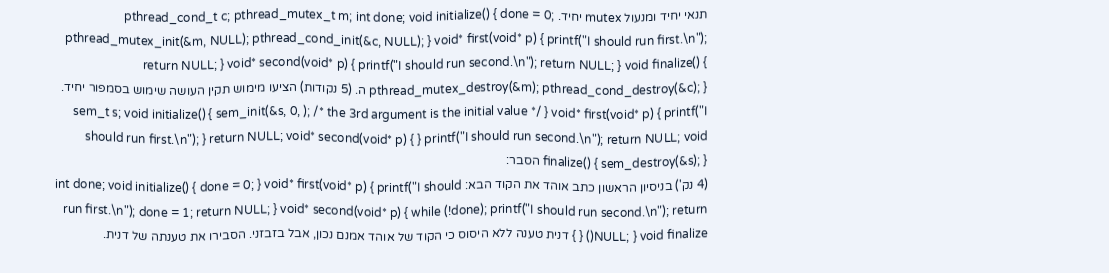תנאי יחיד ומנעול mutex יחיד. pthread_cond_t c; pthread_mutex_t m; int done; void initialize() { done = 0; pthread_mutex_init(&m, NULL); pthread_cond_init(&c, NULL); } void* first(void* p) { printf("I should run first.\n"); return NULL; } void* second(void* p) { printf("I should run second.\n"); return NULL; } void finalize() { pthread_mutex_destroy(&m); pthread_cond_destroy(&c); } ה. (5 נקודות) הציעו מימוש תקין העושה שימוש בסמפור יחיד. sem_t s; void initialize() { sem_init(&s, 0, ); /* the 3rd argument is the initial value */ } void* first(void* p) { printf("I should run first.\n"); } return NULL; void* second(void* p) { } printf("I should run second.\n"); return NULL; void finalize() { sem_destroy(&s); } הסבר:
(4 נק') בניסיון הראשון כתב אוהד את הקוד הבא: int done; void initialize() { done = 0; } void* first(void* p) { printf("I should run first.\n"); done = 1; return NULL; } void* second(void* p) { while (!done); printf("I should run second.\n"); return NULL; } void finalize() { } דנית טענה ללא היסוס כי הקוד של אוהד אמנם נכון, אבל בזבזני. הסבירו את טענתה של דנית.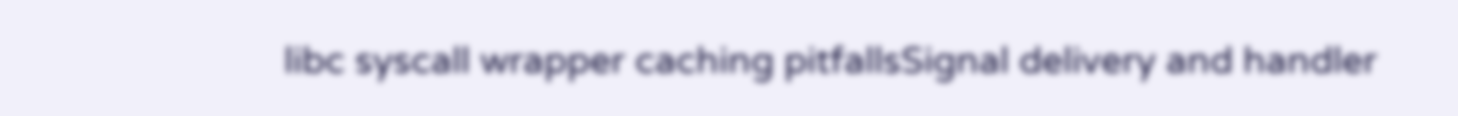libc syscall wrapper caching pitfallsSignal delivery and handler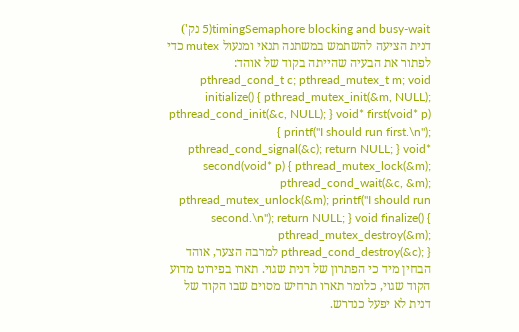timingSemaphore blocking and busy-wait(5 נק') דנית הציעה להשתמש במשתנה תנאי ומנעול mutex כדי לפתור את הבעיה שהייתה בקוד של אוהד: pthread_cond_t c; pthread_mutex_t m; void initialize() { pthread_mutex_init(&m, NULL); pthread_cond_init(&c, NULL); } void* first(void* p) { printf("I should run first.\n"); pthread_cond_signal(&c); return NULL; } void* second(void* p) { pthread_mutex_lock(&m); pthread_cond_wait(&c, &m); pthread_mutex_unlock(&m); printf("I should run second.\n"); return NULL; } void finalize() { pthread_mutex_destroy(&m); pthread_cond_destroy(&c); } למרבה הצער, אוהד הבחין מיד כי הפתרון של דנית שגוי. תארו בפירוט מדוע הקוד שגוי, כלומר תארו תרחיש מסוים שבו הקוד של דנית לא יפעל כנדרש.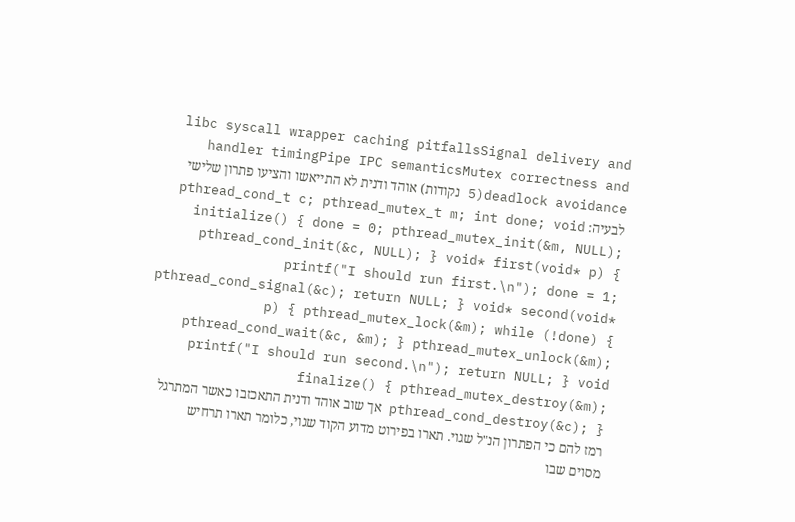libc syscall wrapper caching pitfallsSignal delivery and handler timingPipe IPC semanticsMutex correctness and deadlock avoidance(5 נקודות) אוהד ודנית לא התייאשו והציעו פתרון שלישי לבעיה: pthread_cond_t c; pthread_mutex_t m; int done; void initialize() { done = 0; pthread_mutex_init(&m, NULL); pthread_cond_init(&c, NULL); } void* first(void* p) { printf("I should run first.\n"); done = 1; pthread_cond_signal(&c); return NULL; } void* second(void* p) { pthread_mutex_lock(&m); while (!done) { pthread_cond_wait(&c, &m); } pthread_mutex_unlock(&m); printf("I should run second.\n"); return NULL; } void finalize() { pthread_mutex_destroy(&m); pthread_cond_destroy(&c); } אך שוב אוהד ודנית התאכזבו כאשר המתרגל רמז להם כי הפתרון הנ"ל שגוי. תארו בפירוט מדוע הקוד שגוי, כלומר תארו תרחיש מסוים שבו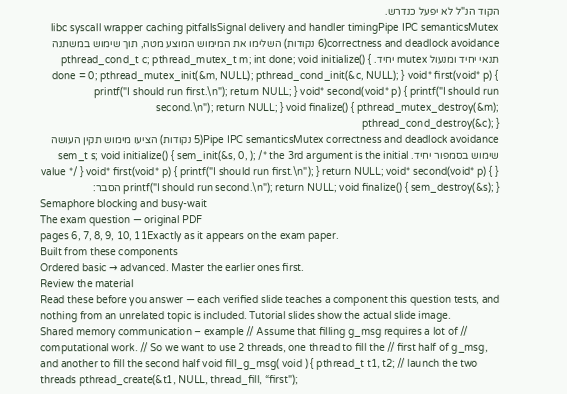הקוד הנ"ל לא יפעל כנדרש.
libc syscall wrapper caching pitfallsSignal delivery and handler timingPipe IPC semanticsMutex correctness and deadlock avoidance(6 נקודות) השלימו את המימוש המוצע מטה, תוך שימוש במשתנה תנאי יחיד ומנעול mutex יחיד. pthread_cond_t c; pthread_mutex_t m; int done; void initialize() { done = 0; pthread_mutex_init(&m, NULL); pthread_cond_init(&c, NULL); } void* first(void* p) { printf("I should run first.\n"); return NULL; } void* second(void* p) { printf("I should run second.\n"); return NULL; } void finalize() { pthread_mutex_destroy(&m); pthread_cond_destroy(&c); }
Pipe IPC semanticsMutex correctness and deadlock avoidance(5 נקודות) הציעו מימוש תקין העושה שימוש בסמפור יחיד. sem_t s; void initialize() { sem_init(&s, 0, ); /* the 3rd argument is the initial value */ } void* first(void* p) { printf("I should run first.\n"); } return NULL; void* second(void* p) { } printf("I should run second.\n"); return NULL; void finalize() { sem_destroy(&s); } הסבר:
Semaphore blocking and busy-wait
The exam question — original PDF
pages 6, 7, 8, 9, 10, 11Exactly as it appears on the exam paper.
Built from these components
Ordered basic → advanced. Master the earlier ones first.
Review the material
Read these before you answer — each verified slide teaches a component this question tests, and nothing from an unrelated topic is included. Tutorial slides show the actual slide image.
Shared memory communication – example // Assume that filling g_msg requires a lot of // computational work. // So we want to use 2 threads, one thread to fill the // first half of g_msg, and another to fill the second half void fill_g_msg( void ) { pthread_t t1, t2; // launch the two threads pthread_create(&t1, NULL, thread_fill, “first");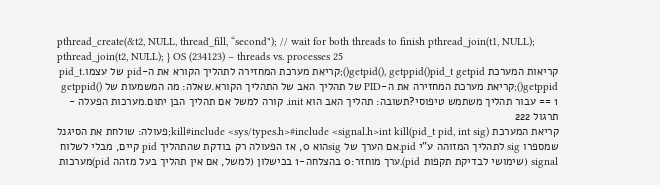pthread_create(&t2, NULL, thread_fill, “second"); // wait for both threads to finish pthread_join(t1, NULL); pthread_join(t2, NULL); } OS (234123) – threads vs. processes 25
קריאות המערכת getpid(), getppid()pid_t getpid();קריאת מערכת המחזירה לתהליך הקורא את ה-pid של עצמו.pid_t getppid();קריאת מערכת המחזירה את ה-PID של תהליך האב של התהליך הקורא.שאלה: מה המשמעות של getppid() == 1 עבור תהליך משתמש טיפוסי?תשובה: תהליך האב הוא init. קורה למשל אם תהליך הבן יתום.מערכות הפעלה - תרגול 222
קריאת המערכת kill#include <sys/types.h>#include <signal.h>int kill(pid_t pid, int sig);פעולה: שולחת את הסיגנל שמספרו sig לתהליך המזוהה ע"י pid.אם הערך של sigהוא 0, אז הפעולה רק בודקת שהתהליך pid קיים, מבלי לשלוח signal (שימושי לבדיקת תקפות pid).ערך מוחזר:0 בהצלחה-1 בכישלון (למשל, אם אין תהליך בעל מזהה pid)מערכות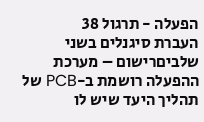הפעלה - תרגול 38
העברת סיגנלים בשני שלביםרישום – מערכת ההפעלה רושמת ב-PCB של תהליך היעד שיש לו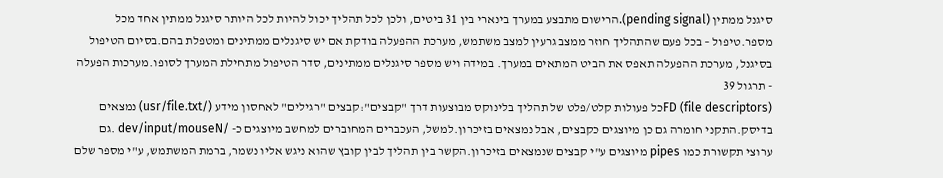סיגנל ממתין (pending signal).הרישום מתבצע במערך בינארי בין 31 ביטים, ולכן לכל תהליך יכול להיות לכל היותר סיגנל ממתין אחד מכל מספר.טיפול – בכל פעם שהתהליך חוזר ממצב גרעין למצב משתמש, מערכת ההפעלה בודקת אם יש סיגנלים ממתינים ומטפלת בהם.בסיום הטיפול בסיגנל, מערכת ההפעלה תאפס את הביט המתאים במערך. במידה ויש מספר סיגנלים ממתינים, סדר הטיפול מתחילת המערך לסופו.מערכות הפעלה - תרגול 39
FD (file descriptors)כל פעולות קלט/פלט של תהליך בלינוקס מבוצעות דרך "קבצים":קבצים "רגילים" לאחסון מידע (/usr/file.txt) נמצאים בדיסק.התקני חומרה גם כן מיוצגים כקבצים, אבל נמצאים בזיכרון.למשל, העכברים המחוברים למחשב מיוצגים כ- /dev/input/mouseN .גם ערוצי תקשורת כמו pipes מיוצגים ע"י קבצים שנמצאים בזיכרון.הקשר בין תהליך לבין קובץ שהוא ניגש אליו נשמר, ברמת המשתמש, ע"י מספר שלם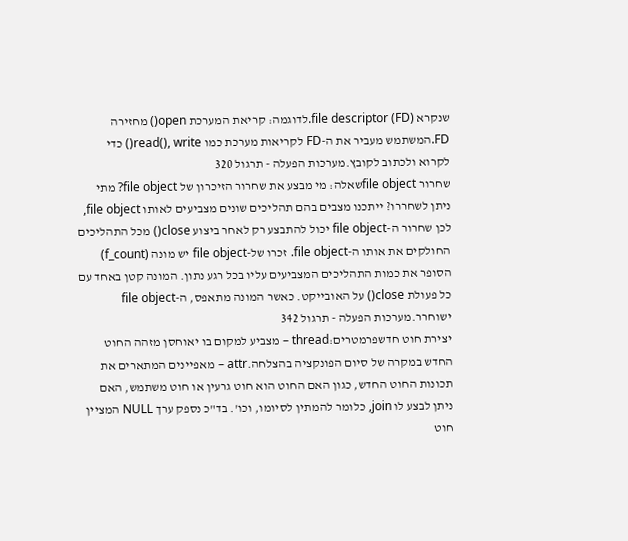שנקרא file descriptor (FD).לדוגמה: קריאת המערכת open() מחזירה FD.המשתמש מעביר את ה-FD לקריאות מערכת כמו read(), write() כדי לקרוא ולכתוב לקובץ.מערכות הפעלה - תרגול 320
שחרור file objectשאלה: מי מבצע את שחרור הזיכרון של file object? מתי ניתן לשחררו? ייתכנו מצבים בהם תהליכים שונים מצביעים לאותו file object, לכן שחרור ה-file object יכול להתבצע רק לאחר ביצוע close() מכל התהליכים החולקים את אותו ה-file object. זכרו של-file object יש מונה (f_count) הסופר את כמות התהליכים המצביעים עליו בכל רגע נתון. המונה קטן באחד עם כל פעולת close() על האובייקט. כאשר המונה מתאפס, ה-file object ישוחרר.מערכות הפעלה - תרגול 342
יצירת חוט חדשפרמטרים:thread – מצביע למקום בו יאוחסן מזהה החוט החדש במקרה של סיום הפונקציה בהצלחה.attr – מאפיינים המתארים את תכונות החוט החדש, כגון האם החוט הוא חוט גרעין או חוט משתמש, האם ניתן לבצע לו join, כלומר להמתין לסיומו, וכו'. בד"כ נספק ערך NULL המציין חוט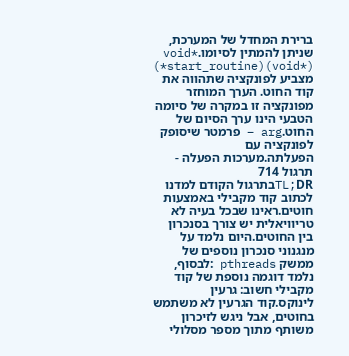ברירת המחדל של המערכת, שניתן להמתין לסיומו.void* (*start_routine)(void*) מצביע לפונקציה שתהווה את קוד החוט. הערך המוחזר מפונקציה זו במקרה של סיומה הטבעי הינו ערך הסיום של החוט.arg – פרמטר שיסופק לפונקציה עם הפעלתה.מערכות הפעלה - תרגול 714
TL;DRבתרגול הקודם למדנו לכתוב קוד מקבילי באמצעות חוטים.ראינו שבכל בעיה לא טריוויאלית יש צורך בסנכרון בין החוטים.היום נלמד על מנגנוני סנכרון נוספים של ממשק pthreads :לבסוף, נלמד דוגמה נוספת של קוד מקבילי חשוב: גרעין לינוקס.קוד הגרעין לא משתמש בחוטים, אבל ניגש לזיכרון משותף מתוך מספר מסלולי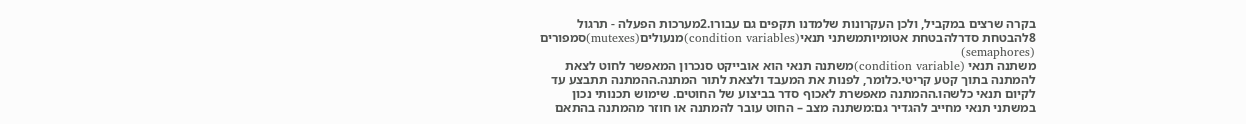בקרה שרצים במקביל, ולכן העקרונות שלמדנו תקפים גם עבורו.2מערכות הפעלה - תרגול 8להבטחת סדרלהבטחת אטומיותמשתני תנאי(condition variables)מנעולים(mutexes)סמפורים (semaphores)
משתנה תנאי (condition variable)משתנה תנאי הוא אובייקט סנכרון המאפשר לחוט לצאת להמתנה בתוך קטע קריטי.כלומר, לפנות את המעבד ולצאת לתור המתנה.ההמתנה תתבצע עד לקיום תנאי כלשהו.ההמתנה מאפשרת לאכוף סדר בביצוע של החוטים. שימוש תכנותי נכון במשתני תנאי מחייב להגדיר גם:משתנה מצב – החוט עובר להמתנה או חוזר מהמתנה בהתאם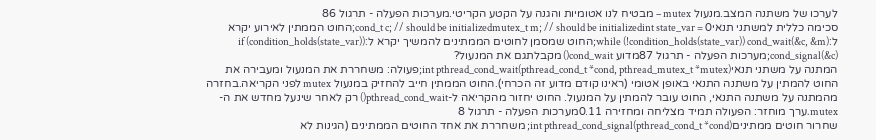לערכו של משתנה המצב.מנעול mutex – מבטיח לנו אטומיות והגנה על הקטע הקריטי.מערכות הפעלה - תרגול 86
סכימה כללית למשתני תנאיcond_t c; // should be initializedmutex_t m; // should be initializedint state_var = 0;החוט הממתין לאירוע יקרא ל:while (!condition_holds(state_var)) cond_wait(&c, &m);החוט שמסמן לחוטים הממתינים להמשיך יקרא ל:if (condition_holds(state_var)) cond_signal(&c);מערכות הפעלה - תרגול 87מדוע cond_wait() מקבלתגם את המנעול?
המתנה על משתני תנאיint pthread_cond_wait(pthread_cond_t *cond, pthread_mutex_t *mutex);פעולה: משחררת את המנעול ומעבירה את החוט להמתין על משתנה התנאי באופן אטומי (ראינו קודם מדוע זה הכרחי).החוט הממתין חייב להחזיק במנעול mutex לפני הקריאה.בחזרה מהמתנה על משתנה התנאי, החוט עובר להמתין על המנעול. החוט יחזור מהקריאה ל-pthread_cond_wait() רק לאחר שינעל מחדש את ה-mutex.ערך מוחזר: הפעולה תמיד מצליחה ומחזירה 0.11מערכות הפעלה - תרגול 8
שחרור חוטים ממתיניםint pthread_cond_signal(pthread_cond_t *cond); משחררת את אחד החוטים הממתינים (הגינות לא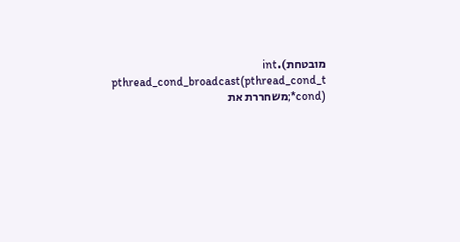מובטחת).int pthread_cond_broadcast(pthread_cond_t *cond);משחררת את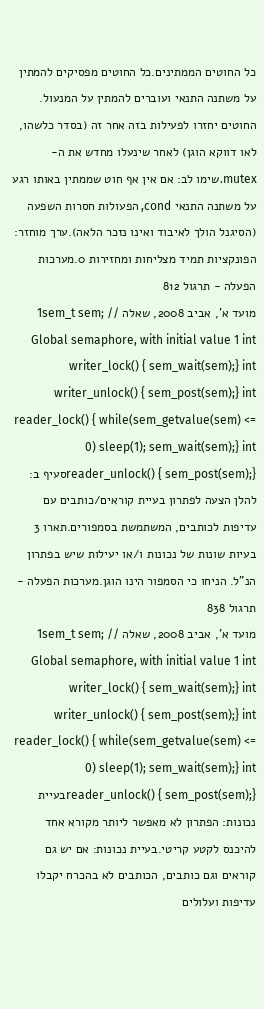כל החוטים הממתינים.כל החוטים מפסיקים להמתין על משתנה התנאי ועוברים להמתין על המנעול. החוטים יחזרו לפעילות בזה אחר זה (בסדר כלשהו, לאו דווקא הוגן) לאחר שינעלו מחדש את ה-mutex.שימו לב: אם אין אף חוט שממתין באותו רגע על משתנה התנאי cond, הפעולות חסרות השפעה (הסיגנל הולך לאיבוד ואינו נזכר הלאה).ערך מוחזר: הפונקציות תמיד מצליחות ומחזירות 0.מערכות הפעלה - תרגול 812
מועד א', אביב 2008, שאלה 1sem_t sem; // Global semaphore, with initial value 1 int writer_lock() { sem_wait(sem);} int writer_unlock() { sem_post(sem);} int reader_lock() { while(sem_getvalue(sem) <= 0) sleep(1); sem_wait(sem);} int reader_unlock() { sem_post(sem);}סעיף ב: להלן הצעה לפתרון בעיית קוראים/כותבים עם עדיפות לכותבים, המשתמשת בסמפורים.תארו 3 בעיות שונות של נכונות ו/או יעילות שיש בפתרון הנ"ל. הניחו כי הסמפור הינו הוגן.מערכות הפעלה - תרגול 838
מועד א', אביב 2008, שאלה 1sem_t sem; // Global semaphore, with initial value 1 int writer_lock() { sem_wait(sem);} int writer_unlock() { sem_post(sem);} int reader_lock() { while(sem_getvalue(sem) <= 0) sleep(1); sem_wait(sem);} int reader_unlock() { sem_post(sem);}בעיית נכונות: הפתרון לא מאפשר ליותר מקורא אחד להיכנס לקטע קריטי.בעיית נכונות: אם יש גם קוראים וגם כותבים, הכותבים לא בהכרח יקבלו עדיפות ועלולים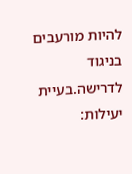להיות מורעבים בניגוד לדרישה.בעיית יעילות: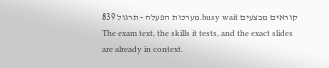קוראים מבצעים busy wait.מערכות הפעלה - תרגול 839
The exam text, the skills it tests, and the exact slides are already in context.